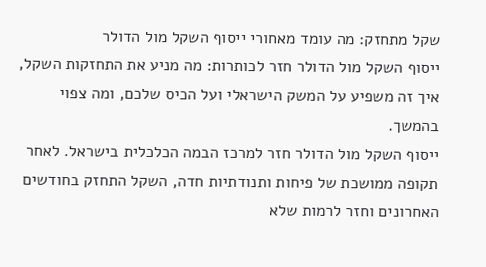שקל מתחזק: מה עומד מאחורי ייסוף השקל מול הדולר
ייסוף השקל מול הדולר חזר לכותרות: מה מניע את התחזקות השקל, איך זה משפיע על המשק הישראלי ועל הכיס שלכם, ומה צפוי בהמשך.
ייסוף השקל מול הדולר חזר למרכז הבמה הכלכלית בישראל. לאחר תקופה ממושכת של פיחות ותנודתיות חדה, השקל התחזק בחודשים האחרונים וחזר לרמות שלא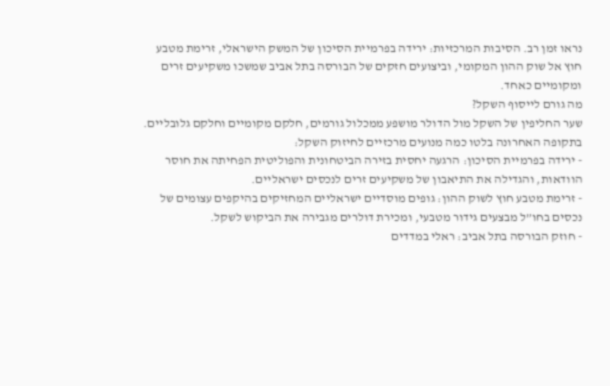נראו זמן רב. הסיבות המרכזיות: ירידה בפרמיית הסיכון של המשק הישראלי, זרימת מטבע חוץ אל שוק ההון המקומי, וביצועים חזקים של הבורסה בתל אביב שמשכו משקיעים זרים ומקומיים כאחד.
מה גורם לייסוף השקל?
שער החליפין של השקל מול הדולר מושפע ממכלול גורמים, חלקם מקומיים וחלקם גלובליים. בתקופה האחרונה בלטו כמה מנועים מרכזיים לחיזוק השקל:
- ירידה בפרמיית הסיכון: הרגעה יחסית בזירה הביטחונית והפוליטית הפחיתה את חוסר הוודאות, והגדילה את התיאבון של משקיעים זרים לנכסים ישראליים.
- זרימת מטבע חוץ לשוק ההון: גופים מוסדיים ישראליים המחזיקים בהיקפים עצומים של נכסים בחו”ל מבצעים גידור מטבעי, ומכירת דולרים מגבירה את הביקוש לשקל.
- חוזק הבורסה בתל אביב: ראלי במדדים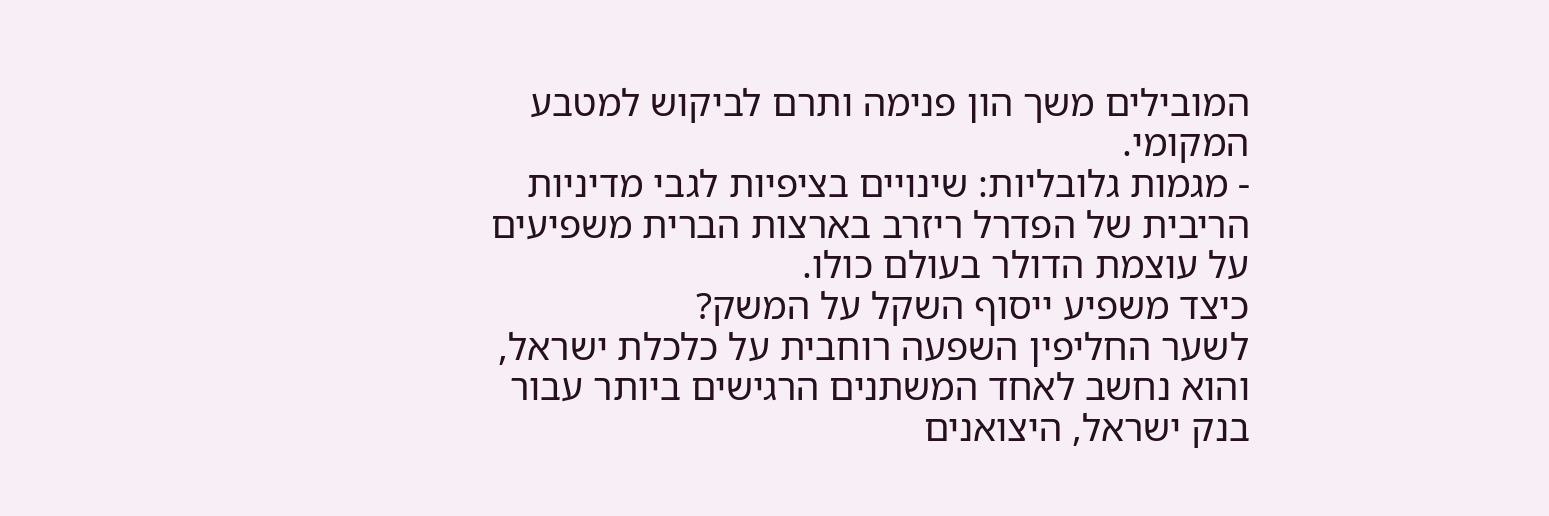המובילים משך הון פנימה ותרם לביקוש למטבע המקומי.
- מגמות גלובליות: שינויים בציפיות לגבי מדיניות הריבית של הפדרל ריזרב בארצות הברית משפיעים על עוצמת הדולר בעולם כולו.
כיצד משפיע ייסוף השקל על המשק?
לשער החליפין השפעה רוחבית על כלכלת ישראל, והוא נחשב לאחד המשתנים הרגישים ביותר עבור בנק ישראל, היצואנים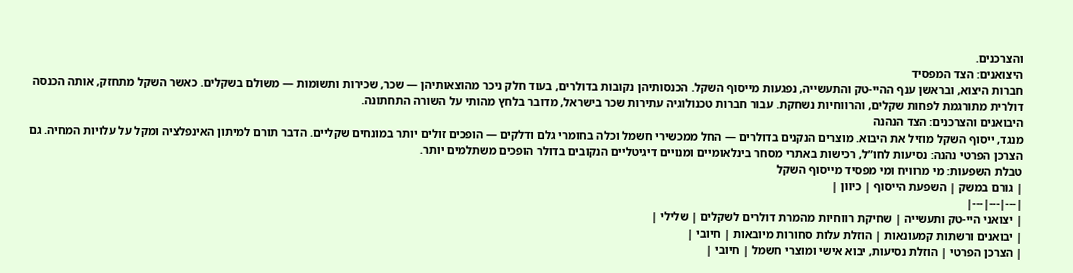והצרכנים.
היצואנים: הצד המפסיד
חברות היצוא, ובראשן ענף ההיי-טק והתעשייה, נפגעות מייסוף השקל. הכנסותיהן נקובות בדולרים, בעוד חלק ניכר מהוצאותיהן — שכר, שכירות ותשומות — משולם בשקלים. כאשר השקל מתחזק, אותה הכנסה דולרית מתורגמת לפחות שקלים, והרווחיות נשחקת. עבור חברות טכנולוגיה עתירות שכר בישראל, מדובר בלחץ מהותי על השורה התחתונה.
היבואנים והצרכנים: הצד הנהנה
מנגד, ייסוף השקל מוזיל את היבוא. מוצרים הנקנים בדולרים — החל ממכשירי חשמל וכלה בחומרי גלם ודלקים — הופכים זולים יותר במונחים שקליים. הדבר תורם למיתון האינפלציה ומקל על עלויות המחיה. גם הצרכן הפרטי נהנה: נסיעות לחו”ל, רכישות באתרי מסחר בינלאומיים ומנויים דיגיטליים הנקובים בדולר הופכים משתלמים יותר.
טבלת השפעות: מי מרוויח ומי מפסיד מייסוף השקל
| גורם במשק | השפעת הייסוף | כיוון |
|---|---|---|
| יצואני היי-טק ותעשייה | שחיקת רווחיות מהמרת דולרים לשקלים | שלילי |
| יבואנים ורשתות קמעונאות | הוזלת עלות סחורות מיובאות | חיובי |
| הצרכן הפרטי | הוזלת נסיעות, יבוא אישי ומוצרי חשמל | חיובי |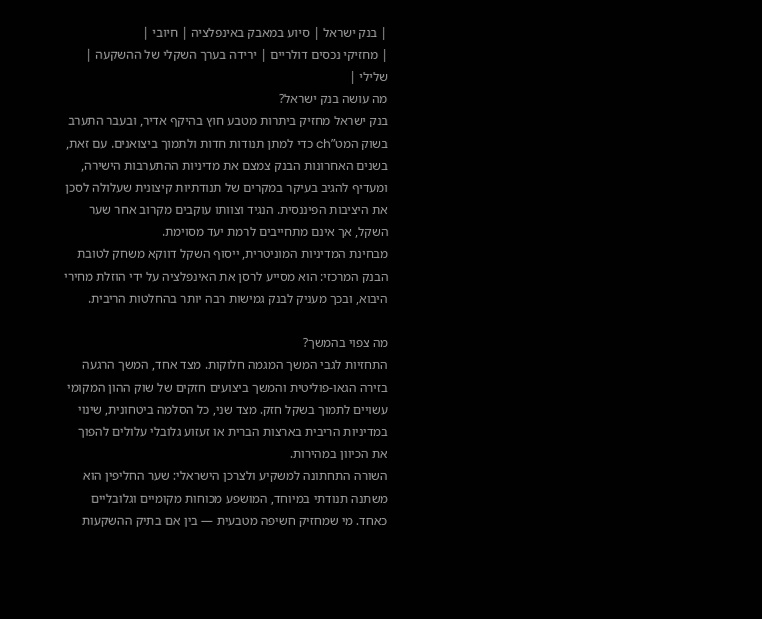| בנק ישראל | סיוע במאבק באינפלציה | חיובי |
| מחזיקי נכסים דולריים | ירידה בערך השקלי של ההשקעה | שלילי |
מה עושה בנק ישראל?
בנק ישראל מחזיק ביתרות מטבע חוץ בהיקף אדיר, ובעבר התערב בשוק המט”ch כדי למתן תנודות חדות ולתמוך ביצואנים. עם זאת, בשנים האחרונות הבנק צמצם את מדיניות ההתערבות הישירה, ומעדיף להגיב בעיקר במקרים של תנודתיות קיצונית שעלולה לסכן את היציבות הפיננסית. הנגיד וצוותו עוקבים מקרוב אחר שער השקל, אך אינם מתחייבים לרמת יעד מסוימת.
מבחינת המדיניות המוניטרית, ייסוף השקל דווקא משחק לטובת הבנק המרכזי: הוא מסייע לרסן את האינפלציה על ידי הוזלת מחירי היבוא, ובכך מעניק לבנק גמישות רבה יותר בהחלטות הריבית.

מה צפוי בהמשך?
התחזיות לגבי המשך המגמה חלוקות. מצד אחד, המשך הרגעה בזירה הגאו-פוליטית והמשך ביצועים חזקים של שוק ההון המקומי עשויים לתמוך בשקל חזק. מצד שני, כל הסלמה ביטחונית, שינוי במדיניות הריבית בארצות הברית או זעזוע גלובלי עלולים להפוך את הכיוון במהירות.
השורה התחתונה למשקיע ולצרכן הישראלי: שער החליפין הוא משתנה תנודתי במיוחד, המושפע מכוחות מקומיים וגלובליים כאחד. מי שמחזיק חשיפה מטבעית — בין אם בתיק ההשקעות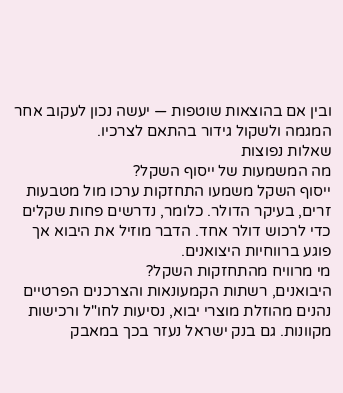ובין אם בהוצאות שוטפות — יעשה נכון לעקוב אחר המגמה ולשקול גידור בהתאם לצרכיו.
שאלות נפוצות
מה המשמעות של ייסוף השקל?
ייסוף השקל משמעו התחזקות ערכו מול מטבעות זרים, בעיקר הדולר. כלומר, נדרשים פחות שקלים כדי לרכוש דולר אחד. הדבר מוזיל את היבוא אך פוגע ברווחיות היצואנים.
מי מרוויח מהתחזקות השקל?
היבואנים, רשתות הקמעונאות והצרכנים הפרטיים נהנים מהוזלת מוצרי יבוא, נסיעות לחו"ל ורכישות מקוונות. גם בנק ישראל נעזר בכך במאבק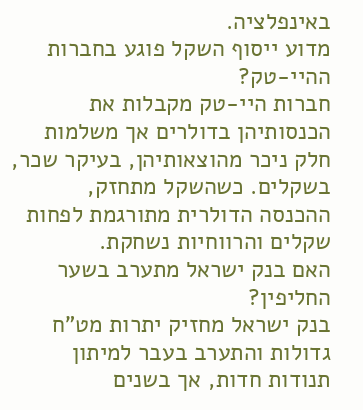באינפלציה.
מדוע ייסוף השקל פוגע בחברות ההיי-טק?
חברות היי-טק מקבלות את הכנסותיהן בדולרים אך משלמות חלק ניכר מהוצאותיהן, בעיקר שכר, בשקלים. כשהשקל מתחזק, ההכנסה הדולרית מתורגמת לפחות שקלים והרווחיות נשחקת.
האם בנק ישראל מתערב בשער החליפין?
בנק ישראל מחזיק יתרות מט"ח גדולות והתערב בעבר למיתון תנודות חדות, אך בשנים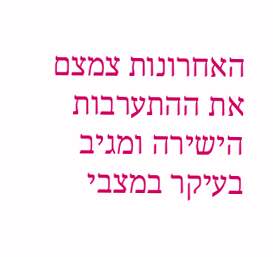האחרונות צמצם את ההתערבות הישירה ומגיב בעיקר במצבי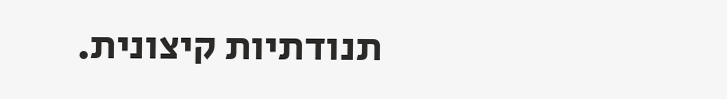תנודתיות קיצונית.